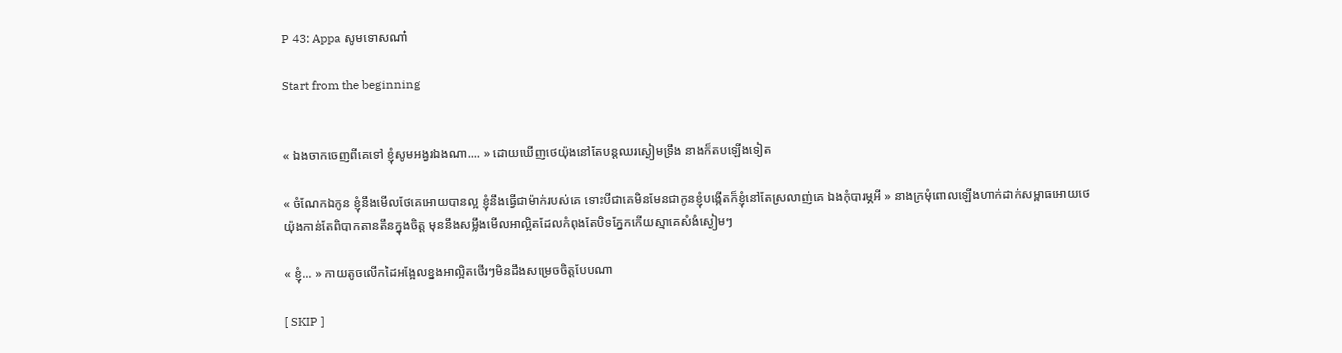P 43: Appa សូមទោសណា៎

Start from the beginning


« ឯងចាកចេញពីគេទៅ ខ្ញុំសូមអង្វរឯងណា.... » ដោយឃើញថេយ៉ុងនៅតែបន្តឈរស្ងៀមទ្រឹង នាងក៏តបឡើងទៀត

« ចំណែកឯកូន ខ្ញុំនឹងមើលថែគេអោយបានល្អ ខ្ញុំនឹងធ្វើជាម៉ាក់របស់គេ ទោះបីជាគេមិនមែនជាកូនខ្ញុំបង្កើតក៏ខ្ញុំនៅតែស្រលាញ់គេ ឯងកុំបារម្ភអី » នាងក្រមុំពោលឡើងហាក់ដាក់សម្ពាធអោយថេយ៉ុងកាន់តែពិបាកតានតឹនក្នុងចិត្ត មុននឹងសម្លឹងមើលអាល្អិតដែលកំពុងតែបិទភ្នែកកើយស្មាគេសំងំស្ងៀមៗ

« ខ្ញុំ... » កាយតូចលើកដៃអង្អែលខ្នងអាល្អិតថើរៗមិនដឹងសម្រេចចិត្តបែបណា

[ SKIP ]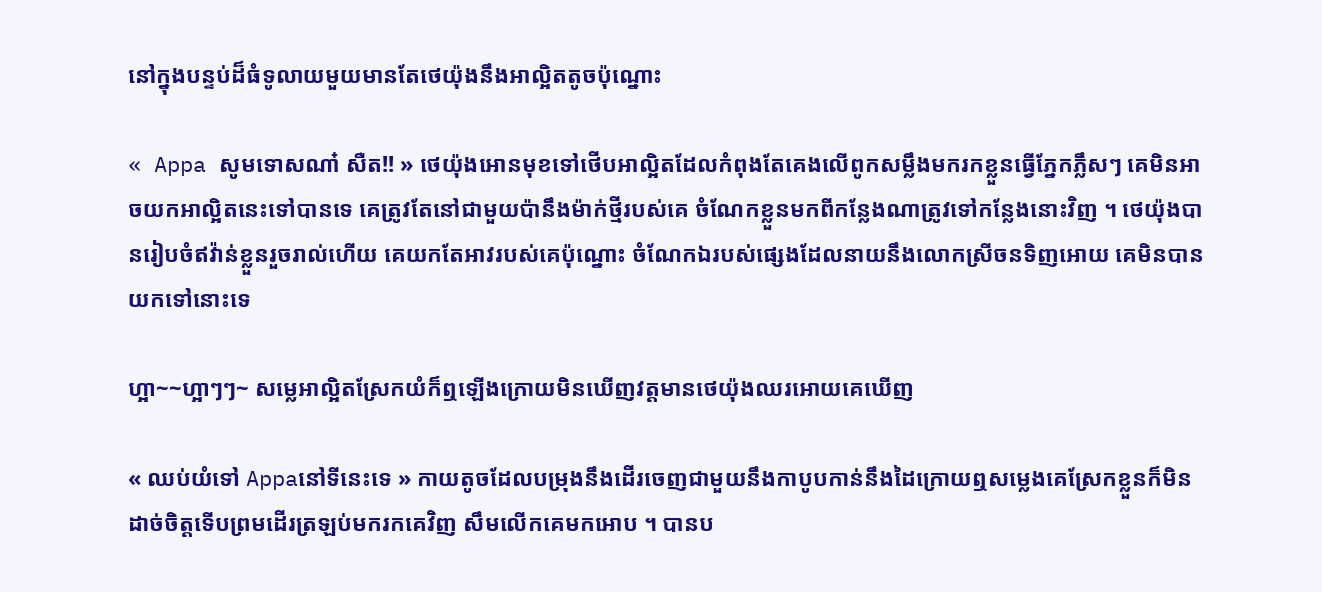នៅក្នុងបន្ទប់ដ៏ធំទូលាយមួយមានតែថេយ៉ុងនឹងអាល្អិតតូចប៉ុណ្នោះ

« Appa សូមទោសណា៎ សឺត!! » ថេយ៉ុងអោនមុខទៅថើបអាល្អិតដែលកំពុងតែគេងលើពូកសម្លឹងមករកខ្លួនធ្វើភ្នែកភ្លឹសៗ គេមិនអាចយកអាល្អិតនេះទៅបានទេ គេត្រូវតែនៅជាមួយប៉ានឹងម៉ាក់ថ្មីរបស់គេ ចំណែកខ្លួនមកពីកន្លែងណាត្រូវទៅកន្លែងនោះវិញ ។ ថេយ៉ុងបានរៀបចំឥវ៉ាន់ខ្លួនរួចរាល់ហើយ គេយកតែអាវរបស់គេប៉ុណ្នោះ ចំណែកឯរបស់ផ្សេងដែលនាយនឹងលោកស្រីចនទិញអោយ គេមិនបានយកទៅនោះទេ

ហ្អា~~ហ្អាៗៗ~ សម្លេអាល្អិតស្រែកយំក៏ឮឡើងក្រោយមិនឃើញវត្តមានថេយ៉ុងឈរអោយគេឃើញ

« ឈប់យំទៅ Appaនៅទីនេះទេ » កាយតូចដែលបម្រុងនឹងដើរចេញជាមួយនឹងកាបូបកាន់នឹងដៃក្រោយឮសម្លេងគេស្រែកខ្លួនក៏មិនដាច់ចិត្តទើបព្រមដើរត្រឡប់មករកគេវិញ សឹមលើកគេមកអោប ។ បានប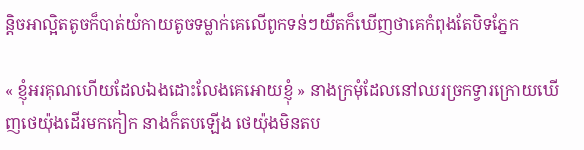ន្តិចអាល្អិតតូចក៏បាត់យំកាយតូចទម្លាក់គេលើពូកទន់ៗយឺតក៏ឃើញថាគេកំពុងតែបិទភ្នែក

« ខ្ញុំអរគុណហើយដែលឯងដោះលែងគេអោយខ្ញុំ » នាងក្រមុំដែលនៅឈរច្រកទ្វារក្រោយឃើញថេយ៉ុងដើរមកកៀក នាងក៏តបឡើង ថេយ៉ុងមិនតប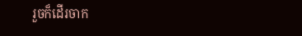រួចក៏ដើរចាក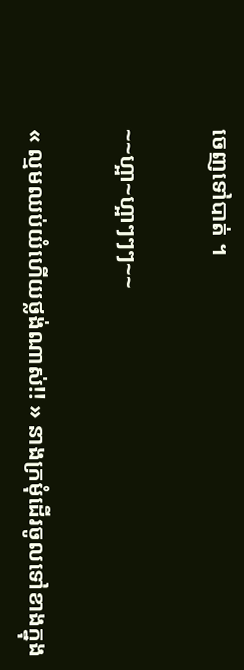ចេញទៅបាត់ ។

~~ហ្អា~ហ្អាៗៗៗ~~

« ល្មមឈប់យំហើយថ្លង់ណាស់!! » នាងក្រមុំដើរចូលទៅខាងក្នុង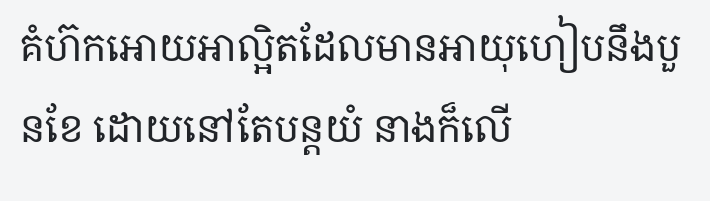គំហ៊កអោយអាល្អិតដែលមានអាយុហៀបនឹងបួនខែ ដោយនៅតែបន្តយំ នាងក៏លើ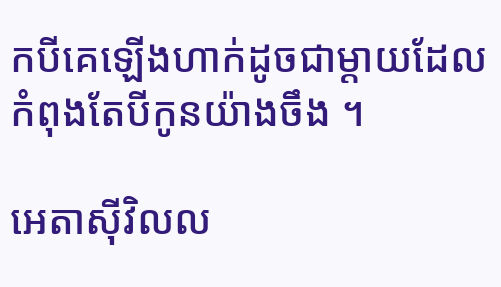កបីគេឡើងហាក់ដូចជាម្ដាយដែលកំពុងតែបីកូនយ៉ាងចឹង ។

អេតាសុីវិលល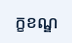ក្ខខណ្ឌ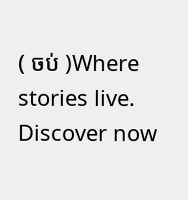( ចប់ )Where stories live. Discover now